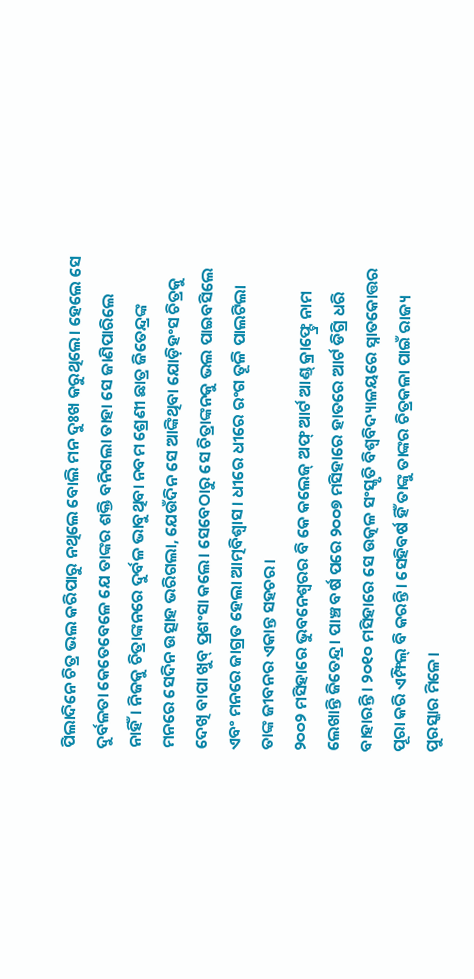ପିଲାଦିନେ ଚିତ୍ର ଭଲ କରିପାରୁ ନଥିଲେ ବୋଲି ମନ ଦୁଃଖ କରୁଥିଲେ। ହେଲେ ସେ ଦୁର୍ବଳତା କେତେବେଳେ ଯେ ତାଙ୍କର ଶକ୍ତି ବନିଗଲା ତାହା ସେ ଜାଣିପାରିଲେ ନାହିଁ। ନିଜକୁ ଚିତ୍ରାଙ୍କନରେ ଦୁର୍ବଳ ଭାବୁଥିବା ନବମ ଶ୍ରେଣୀ ଛାତ୍ର ଜିତେନ୍ଦ୍ରଙ୍କ ମନରେ ସେଦିନ ଉତ୍ସାହ ଭରିଗଲା, ଯେଉଁଦିନ ସେ ଆଙ୍କିଥିବା ଯୋଡ଼ିହଂସ ଚିତ୍ରକୁ ଦେଖି ବାପା ଖୁବ୍ ପ୍ରଶଂସା କଲେ। ସେବେଠାରୁ ସେ ଚିତ୍ରାଙ୍କନକୁ ଭଲ ପାଇବସିଲେ ଏବଂ ମନରେ ଜାଗ୍ରତ ହେଲା ଆତ୍ମବିଶ୍ବାସ। ଧୀରେ ଧୀରେ ରଂଗ ତୂଳି ପାଲଟିଲା ତାଙ୍କ ଜୀବନର ଏକାନ୍ତ ସହଚର।
୨୦୦୨ ମସିହାରେ ଭୁବନେଶ୍ବରର ବି କେ କଲେଜ୍ ଅଫ୍ ଆର୍ଟ ଆଣ୍ଡ୍ କ୍ରାଫ୍ଟ୍ରେ ନାମ ଲେଖାନ୍ତି ଜିତେନ୍ଦ୍ର। ପାଞ୍ଚ ବର୍ଷ ପରେ ୨୦୦୭ ମସିହାରେ ହାତରେ ଆର୍ଟ ଡିଗ୍ରି ଧରି ବାହାରନ୍ତି। ୨୦୧୦ ମସିହାରେ ସେ ଉତ୍କଳ ସଂସ୍କୃତି ବିଶ୍ବବିଦ୍ୟାଳୟରେ ସ୍ନାତକୋତ୍ତର ପୂରା କରି ଏମ୍ଫିଲ୍ ବି କରନ୍ତି। ସେହିବର୍ଷ ହିଁ ତାଙ୍କୁ ତାଙ୍କର ଚିତ୍ରକଳା ପାଇଁ ରାଜ୍ୟ ପୁରସ୍କାର ମିଳେ।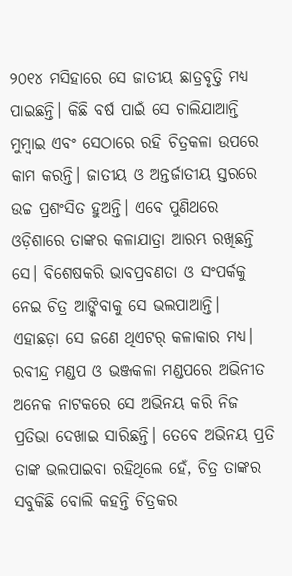୨୦୧୪ ମସିହାରେ ସେ ଜାତୀୟ ଛାତ୍ରବୃତ୍ତି ମଧ୍ୟ ପାଇଛନ୍ତି। କିଛି ବର୍ଷ ପାଇଁ ସେ ଚାଲିଯାଆନ୍ତି ମୁମ୍ବାଇ ଏବଂ ସେଠାରେ ରହି ଚିତ୍ରକଳା ଉପରେ କାମ କରନ୍ତି। ଜାତୀୟ ଓ ଅନ୍ତର୍ଜାତୀୟ ସ୍ତରରେ ଉଚ୍ଚ ପ୍ରଶଂସିତ ହୁଅନ୍ତି। ଏବେ ପୁଣିଥରେ ଓଡ଼ିଶାରେ ତାଙ୍କର କଳାଯାତ୍ରା ଆରମ୍ଭ ରଖିଛନ୍ତି ସେ। ବିଶେଷକରି ଭାବପ୍ରବଣତା ଓ ସଂପର୍କକୁ ନେଇ ଚିତ୍ର ଆଙ୍କିବାକୁ ସେ ଭଲପାଆନ୍ତି।
ଏହାଛଡ଼ା ସେ ଜଣେ ଥିଏଟର୍ କଳାକାର ମଧ୍ୟ। ରବୀନ୍ଦ୍ର ମଣ୍ଡପ ଓ ଭଞ୍ଜକଳା ମଣ୍ଡପରେ ଅଭିନୀତ ଅନେକ ନାଟକରେ ସେ ଅଭିନୟ କରି ନିଜ ପ୍ରତିଭା ଦେଖାଇ ସାରିଛନ୍ତି। ତେବେ ଅଭିନୟ ପ୍ରତି ତାଙ୍କ ଭଲପାଇବା ରହିଥିଲେ ହେଁ, ଚିତ୍ର ତାଙ୍କର ସବୁକିଛି ବୋଲି କହନ୍ତି ଚିତ୍ରକର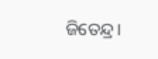ଜିତେନ୍ଦ୍ର।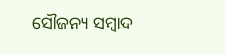ସୌଜନ୍ୟ ସମ୍ବାଦ